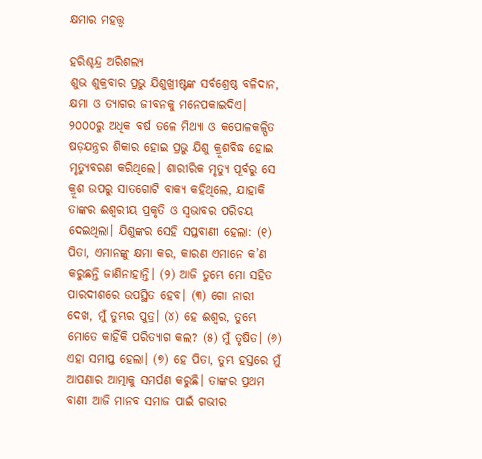କ୍ଷମାର ମହତ୍ତ୍ୱ

ହରିଶ୍ଚନ୍ଦ୍ର ଅରିଶଲ୍ୟ
ଶୁଭ ଶୁକ୍ରବାର ପ୍ରଭୁ ଯିଶୁଖ୍ରୀଷ୍ଟଙ୍କ ସର୍ବଶ୍ରେଷ୍ଠ ବଳିଦାନ, କ୍ଷମା ଓ ତ୍ୟାଗର ଜୀବନକୁ ମନେପକାଇଦିଏ। ୨୦୦୦ରୁ ଅଧିକ ବର୍ଷ ତଳେ ମିଥ୍ୟା ଓ କପୋଳକଳ୍ପିତ ଷଡ଼ଯନ୍ତ୍ରର ଶିକାର ହୋଇ ପ୍ରଭୁ ଯିଶୁ କ୍ରୂଶବିଦ୍ଧ ହୋଇ ମୃତ୍ୟୁବରଣ କରିଥିଲେ। ଶାରୀରିକ ମୃତ୍ୟୁ ପୂର୍ବରୁ ସେ କ୍ରୂଶ ଉପରୁ ସାତଗୋଟି ବାକ୍ୟ କହିଥିଲେ, ଯାହାକି ତାଙ୍କର ଈଶ୍ୱରୀୟ ପ୍ରକୃତି ଓ ସ୍ବଭାବର ପରିଚୟ ଦେଇଥିଲା। ଯିଶୁଙ୍କର ସେହି ସପ୍ତବାଣୀ ହେଲା: (୧) ପିତା, ଏମାନଙ୍କୁ କ୍ଷମା କର, କାରଣ ଏମାନେ କ’ଣ କରୁଛନ୍ତି ଜାଣିନାହାନ୍ତି। (୨) ଆଜି ତୁମ୍ଭେ ମୋ ସହିତ ପାରଦୀଶରେ ଉପସ୍ଥିତ ହେବ। (୩) ଗୋ ନାରୀ ଦେଖ, ମୁଁ ତୁମ୍ଭର ପୁତ୍ର। (୪) ହେ ଈଶ୍ୱର, ତୁମ୍ଭେ ମୋତେ କାହିଁକି ପରିତ୍ୟାଗ କଲ? (୫) ମୁଁ ତୃଷିତ। (୬) ଏହା ସମାପ୍ତ ହେଲା। (୭) ହେ ପିତା, ତୁମ୍ଭ ହସ୍ତରେ ମୁଁ ଆପଣାର ଆତ୍ମାକୁ ସମର୍ପଣ କରୁଛି। ତାଙ୍କର ପ୍ରଥମ ବାଣୀ ଆଜି ମାନବ ସମାଜ ପାଇଁ ଗଭୀର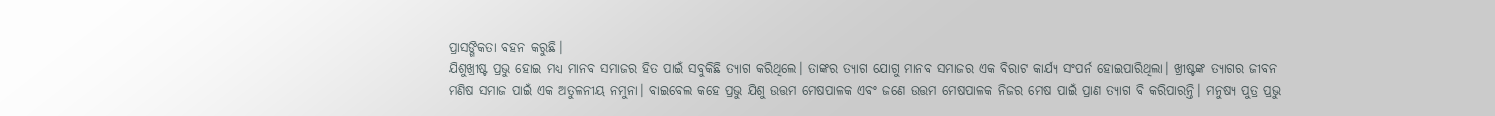ପ୍ରାସଙ୍ଗିକତା ବହନ କରୁଛି।
ଯିଶୁଖ୍ରୀଷ୍ଟ ପ୍ରଭୁ ହୋଇ ମଧ୍ୟ ମାନବ ସମାଜର ହିତ ପାଇଁ ସବୁକିଛି ତ୍ୟାଗ କରିଥିଲେ। ତାଙ୍କର ତ୍ୟାଗ ଯୋଗୁ ମାନବ ସମାଜର ଏକ ବିରାଟ କାର୍ଯ୍ୟ ସଂପର୍ନ ହୋଇପାରିଥିଲା। ଖ୍ରୀଷ୍ଟଙ୍କ ତ୍ୟାଗର ଜୀବନ ମଣିଷ ସମାଜ ପାଇଁ ଏକ ଅତୁଳନୀୟ ନମୁନା। ବାଇବେଲ କହେ ପ୍ରଭୁ ଯିଶୁ ଉତ୍ତମ ମେଷପାଳକ ଏବଂ ଜଣେ ଉତ୍ତମ ମେଷପାଳକ ନିଜର ମେଷ ପାଇଁ ପ୍ରାଣ ତ୍ୟାଗ ବି କରିପାରନ୍ତି। ମନୁଷ୍ୟ ପୁତ୍ର ପ୍ରଭୁ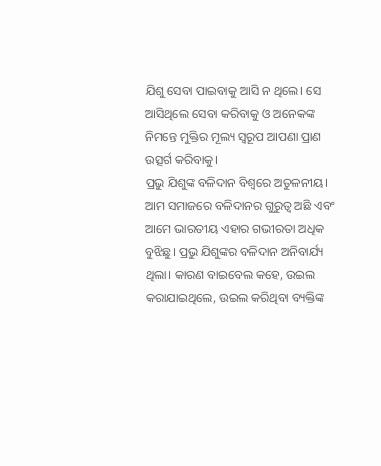ଯିଶୁ ସେବା ପାଇବାକୁ ଆସି ନ ଥିଲେ। ସେ ଆସିଥିଲେ ସେବା କରିବାକୁ ଓ ଅନେକଙ୍କ ନିମନ୍ତେ ମୁକ୍ତିର ମୂଲ୍ୟ ସ୍ବରୂପ ଆପଣା ପ୍ରାଣ ଉତ୍ସର୍ଗ କରିବାକୁ।
ପ୍ରଭୁ ଯିଶୁଙ୍କ ବଳିଦାନ ବିଶ୍ୱରେ ଅତୁଳନୀୟ। ଆମ ସମାଜରେ ବଳିଦାନର ଗୁରୁତ୍ୱ ଅଛି ଏବଂ ଆମେ ଭାରତୀୟ ଏହାର ଗଭୀରତା ଅଧିକ ବୁଝିଛୁ। ପ୍ରଭୁ ଯିଶୁଙ୍କର ବଳିଦାନ ଅନିବାର୍ଯ୍ୟ ଥିଲା। କାରଣ ବାଇବେଲ କହେ, ଉଇଲ କରାଯାଇଥିଲେ, ଉଇଲ କରିଥିବା ବ୍ୟକ୍ତିଙ୍କ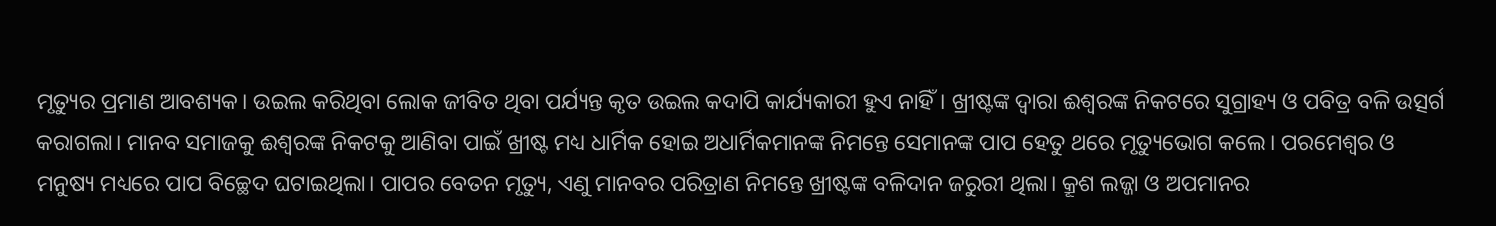ମୃତ୍ୟୁର ପ୍ରମାଣ ଆବଶ୍ୟକ। ଉଇଲ କରିଥିବା ଲୋକ ଜୀବିତ ଥିବା ପର୍ଯ୍ୟନ୍ତ କୃତ ଉଇଲ କଦାପି କାର୍ଯ୍ୟକାରୀ ହୁଏ ନାହିଁ। ଖ୍ରୀଷ୍ଟଙ୍କ ଦ୍ୱାରା ଈଶ୍ୱରଙ୍କ ନିକଟରେ ସୁଗ୍ରାହ୍ୟ ଓ ପବିତ୍ର ବଳି ଉତ୍ସର୍ଗ କରାଗଲା। ମାନବ ସମାଜକୁ ଈଶ୍ୱରଙ୍କ ନିକଟକୁ ଆଣିବା ପାଇଁ ଖ୍ରୀଷ୍ଟ ମଧ୍ୟ ଧାର୍ମିକ ହୋଇ ଅଧାର୍ମିକମାନଙ୍କ ନିମନ୍ତେ ସେମାନଙ୍କ ପାପ ହେତୁ ଥରେ ମୃତ୍ୟୁଭୋଗ କଲେ। ପରମେଶ୍ୱର ଓ ମନୁଷ୍ୟ ମଧ୍ୟରେ ପାପ ବିଚ୍ଛେଦ ଘଟାଇଥିଲା। ପାପର ବେତନ ମୃତ୍ୟୁ, ଏଣୁ ମାନବର ପରିତ୍ରାଣ ନିମନ୍ତେ ଖ୍ରୀଷ୍ଟଙ୍କ ବଳିଦାନ ଜରୁରୀ ଥିଲା। କ୍ରୂଶ ଲଜ୍ଜା ଓ ଅପମାନର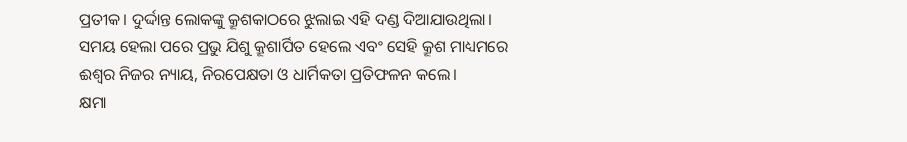ପ୍ରତୀକ। ଦୁର୍ଦ୍ଦାନ୍ତ ଲୋକଙ୍କୁ କ୍ରୂଶକାଠରେ ଝୁଲାଇ ଏହି ଦଣ୍ଡ ଦିଆଯାଉଥିଲା। ସମୟ ହେଲା ପରେ ପ୍ରଭୁ ଯିଶୁ କ୍ରୂଶାର୍ପିତ ହେଲେ ଏବଂ ସେହି କ୍ରୂଶ ମାଧ୍ୟମରେ ଈଶ୍ୱର ନିଜର ନ୍ୟାୟ, ନିରପେକ୍ଷତା ଓ ଧାର୍ମିକତା ପ୍ରତିଫଳନ କଲେ।
କ୍ଷମା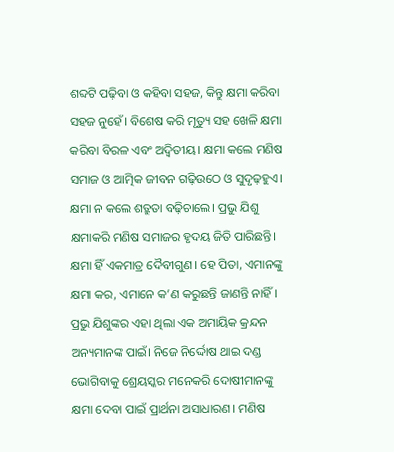ଶବ୍ଦଟି ପଢ଼ିବା ଓ କହିବା ସହଜ, କିନ୍ତୁ କ୍ଷମା କରିବା ସହଜ ନୁହେଁ। ବିଶେଷ କରି ମୃତ୍ୟୁ ସହ ଖେଳି କ୍ଷମା କରିବା ବିରଳ ଏବଂ ଅଦ୍ୱିତୀୟ। କ୍ଷମା କଲେ ମଣିଷ ସମାଜ ଓ ଆତ୍ମିକ ଜୀବନ ଗଢ଼ିଉଠେ ଓ ସୁଦୃଢ଼ହୁଏ। କ୍ଷମା ନ କଲେ ଶତ୍ରୁତା ବଢ଼ିଚାଲେ। ପ୍ରଭୁ ଯିଶୁ କ୍ଷମାକରି ମଣିଷ ସମାଜର ହୃଦୟ ଜିତି ପାରିଛନ୍ତି। କ୍ଷମା ହିଁ ଏକମାତ୍ର ଦୈବୀଗୁଣ। ହେ ପିତା, ଏମାନଙ୍କୁ କ୍ଷମା କର, ଏମାନେ କ’ଣ କରୁଛନ୍ତି ଜାଣନ୍ତି ନାହିଁ। ପ୍ରଭୁ ଯିଶୁଙ୍କର ଏହା ଥିଲା ଏକ ଅମାୟିକ କ୍ରନ୍ଦନ ଅନ୍ୟମାନଙ୍କ ପାଇଁ। ନିଜେ ନିର୍ଦ୍ଦୋଷ ଥାଇ ଦଣ୍ଡ ଭୋଗିବାକୁ ଶ୍ରେୟସ୍କର ମନେକରି ଦୋଷୀମାନଙ୍କୁ କ୍ଷମା ଦେବା ପାଇଁ ପ୍ରାର୍ଥନା ଅସାଧାରଣ। ମଣିଷ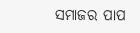ସମାଜର ପାପ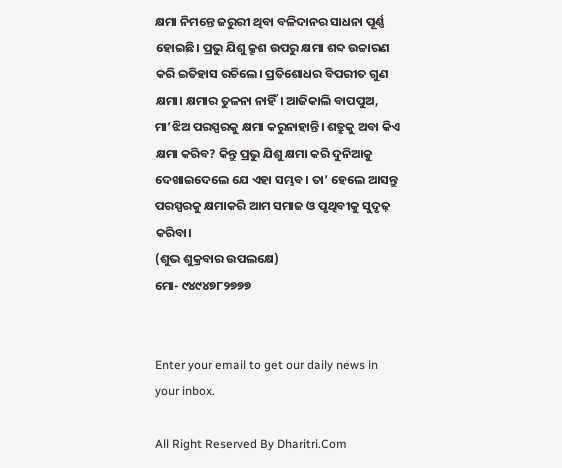କ୍ଷମା ନିମନ୍ତେ ଜରୁରୀ ଥିବା ବଳିଦାନର ସାଧନା ପୂର୍ଣ୍ଣ ହୋଇଛି। ପ୍ରଭୁ ଯିଶୁ କ୍ରୂଶ ଉପରୁ କ୍ଷମା ଶବ୍ଦ ଉଚ୍ଚାରଣ କରି ଇତିହାସ ରଚିଲେ। ପ୍ରତିଶୋଧର ବିପରୀତ ଗୁଣ କ୍ଷମା। କ୍ଷମାର ତୁଳନା ନାହିଁ। ଆଜିକାଲି ବାପପୁଅ, ମା’ଝିଅ ପରସ୍ପରକୁ କ୍ଷମା କରୁନାହାନ୍ତି। ଶତ୍ରୁକୁ ଅବା କିଏ କ୍ଷମା କରିବ? କିନ୍ତୁ ପ୍ରଭୁ ଯିଶୁ କ୍ଷମା କରି ଦୁନିଆକୁ ଦେଖାଇଦେଲେ ଯେ ଏହା ସମ୍ଭବ। ତା’ ହେଲେ ଆସନ୍ତୁ ପରସ୍ପରକୁ କ୍ଷମାକରି ଆମ ସମାଜ ଓ ପୃଥିବୀକୁ ସୁଦୃଢ଼ କରିବା।
(ଶୁଭ ଶୁକ୍ରବାର ଉପଲକ୍ଷେ)
ମୋ- ୯୪୯୪୭୮୨୭୭୭


Enter your email to get our daily news in your inbox.

All Right Reserved By Dharitri.Com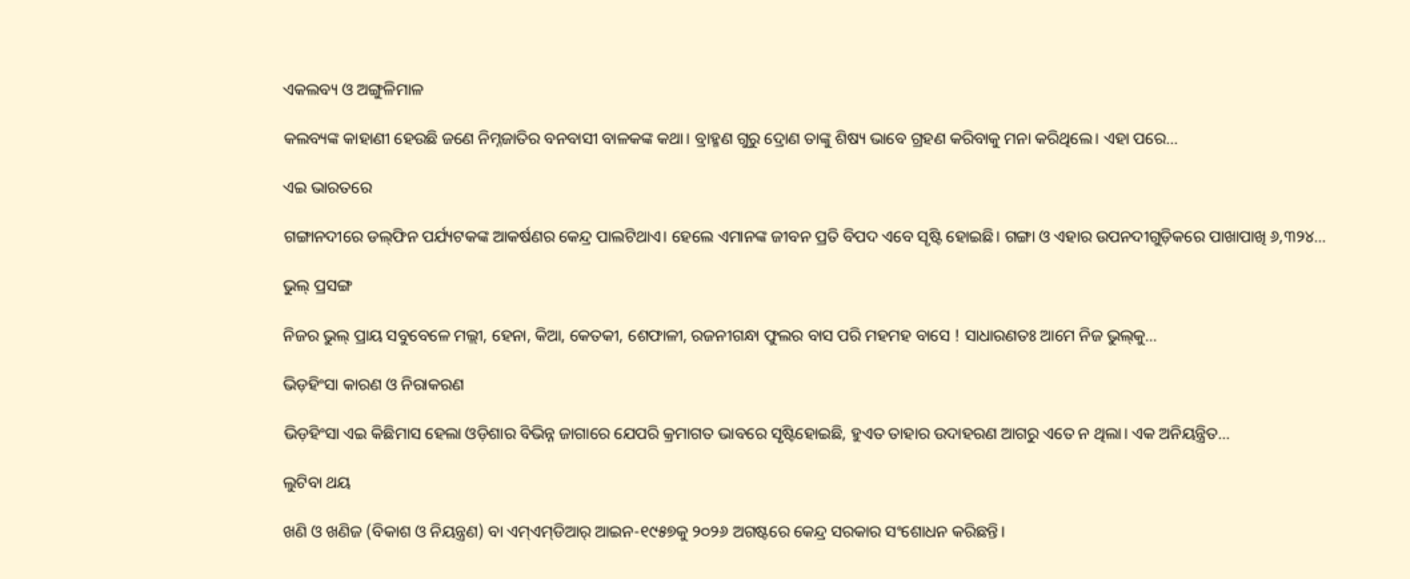ଏକଲବ୍ୟ ଓ ଅଙ୍ଗୁଳିମାଳ

କଲବ୍ୟଙ୍କ କାହାଣୀ ହେଉଛି ଜଣେ ନିମ୍ନଜାତିର ବନବାସୀ ବାଳକଙ୍କ କଥା। ବ୍ରାହ୍ମଣ ଗୁରୁ ଦ୍ରୋଣ ତାଙ୍କୁ ଶିଷ୍ୟ ଭାବେ ଗ୍ରହଣ କରିବାକୁ ମନା କରିଥିଲେ। ଏହା ପରେ…

ଏଇ ଭାରତରେ

ଗଙ୍ଗାନଦୀରେ ଡଲ୍‌ଫିନ ପର୍ଯ୍ୟଟକଙ୍କ ଆକର୍ଷଣର କେନ୍ଦ୍ର ପାଲଟିଥାଏ। ହେଲେ ଏମାନଙ୍କ ଜୀବନ ପ୍ରତି ବିପଦ ଏବେ ସୃଷ୍ଟି ହୋଇଛି। ଗଙ୍ଗା ଓ ଏହାର ଉପନଦୀଗୁଡ଼ିକରେ ପାଖାପାଖି ୬,୩୨୪…

ଭୁଲ୍‌ ପ୍ରସଙ୍ଗ

ନିଜର ଭୁଲ୍‌ ପ୍ରାୟ ସବୁବେଳେ ମଲ୍ଲୀ, ହେନା, କିଆ, କେତକୀ, ଶେଫାଳୀ, ରଜନୀଗନ୍ଧା ଫୁଲର ବାସ ପରି ମହମହ ବାସେ ! ସାଧାରଣତଃ ଆମେ ନିଜ ଭୁଲ୍‌କୁ…

ଭିଡ଼ହିଂସା କାରଣ ଓ ନିରାକରଣ

ଭିଡ଼ହିଂସା ଏଇ କିଛିମାସ ହେଲା ଓଡ଼ିଶାର ବିଭିନ୍ନ ଜାଗାରେ ଯେପରି କ୍ରମାଗତ ଭାବରେ ସୃଷ୍ଟିହୋଇଛି, ହୁଏତ ତାହାର ଉଦାହରଣ ଆଗରୁ ଏତେ ନ ଥିଲା। ଏକ ଅନିୟନ୍ତ୍ରିତ…

ଲୁଟିବା ଥୟ

ଖଣି ଓ ଖଣିଜ (ବିକାଶ ଓ ନିୟନ୍ତ୍ରଣ) ବା ଏମ୍‌ଏମ୍‌ଡିଆର୍‌ ଆଇନ-୧୯୫୭କୁ ୨୦୨୬ ଅଗଷ୍ଟରେ କେନ୍ଦ୍ର ସରକାର ସଂଶୋଧନ କରିଛନ୍ତି।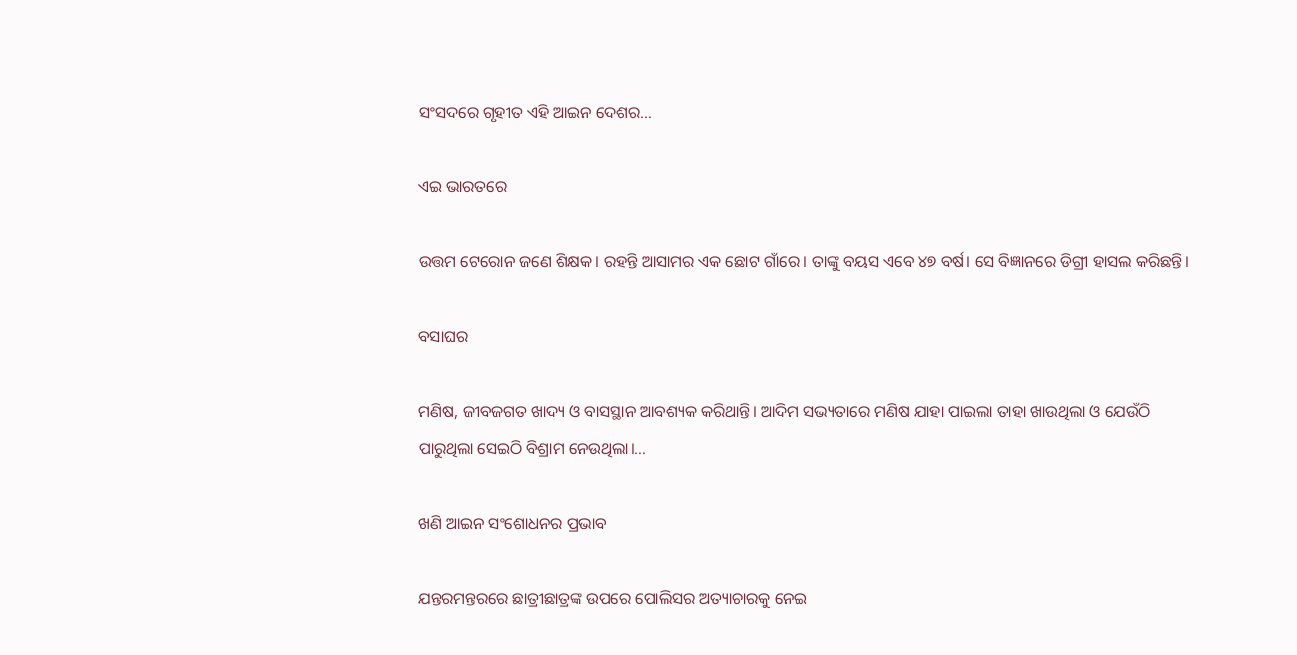ସଂସଦରେ ଗୃହୀତ ଏହି ଆଇନ ଦେଶର…

ଏଇ ଭାରତରେ

ଉତ୍ତମ ଟେରୋନ ଜଣେ ଶିକ୍ଷକ। ରହନ୍ତି ଆସାମର ଏକ ଛୋଟ ଗାଁରେ। ତାଙ୍କୁ ବୟସ ଏବେ ୪୭ ବର୍ଷ। ସେ ବିଜ୍ଞାନରେ ଡିଗ୍ରୀ ହାସଲ କରିଛନ୍ତି।

ବସାଘର

ମଣିଷ, ଜୀବଜଗତ ଖାଦ୍ୟ ଓ ବାସସ୍ଥାନ ଆବଶ୍ୟକ କରିଥାନ୍ତି। ଆଦିମ ସଭ୍ୟତାରେ ମଣିଷ ଯାହା ପାଇଲା ତାହା ଖାଉଥିଲା ଓ ଯେଉଁଠି ପାରୁଥିଲା ସେଇଠି ବିଶ୍ରାମ ନେଉଥିଲା।…

ଖଣି ଆଇନ ସଂଶୋଧନର ପ୍ରଭାବ

ଯନ୍ତରମନ୍ତରରେ ଛାତ୍ରୀଛାତ୍ରଙ୍କ ଉପରେ ପୋଲିସର ଅତ୍ୟାଚାରକୁ ନେଇ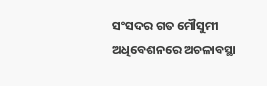ସଂସଦର ଗତ ମୌସୁମୀ ଅଧିବେଶନରେ ଅଚଳାବସ୍ଥା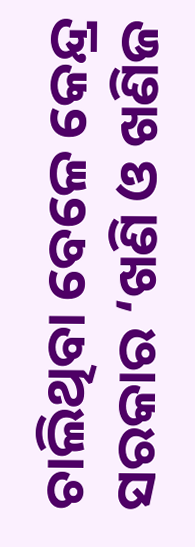ଚାଲିଥିବା ବେଳେ କେନ୍ଦ୍ର ସରକାର ‘ଖଣି ଓ ଖଣିଜ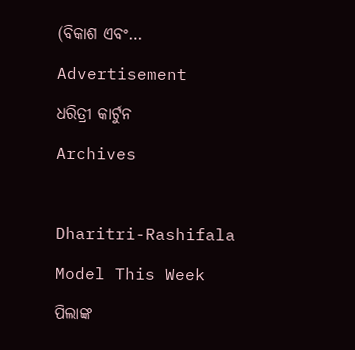(ବିକାଶ ଏବଂ…

Advertisement

ଧରିତ୍ରୀ କାର୍ଟୁନ

Archives



Dharitri-Rashifala

Model This Week

ପିଲାଙ୍କ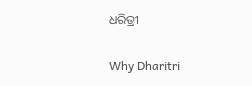ଧରିତ୍ରୀ

Why Dharitri